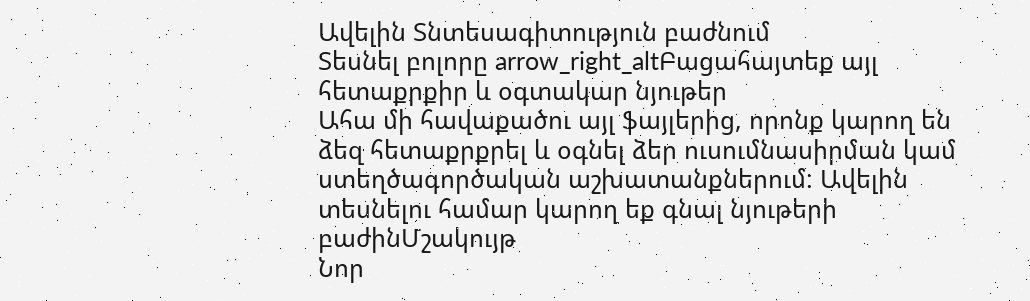Ավելին Տնտեսագիտություն բաժնում
Տեսնել բոլորը arrow_right_altԲացահայտեք այլ հետաքրքիր և օգտակար նյութեր
Ահա մի հավաքածու այլ ֆայլերից, որոնք կարող են ձեզ հետաքրքրել և օգնել ձեր ուսումնասիրման կամ ստեղծագործական աշխատանքներում: Ավելին տեսնելու համար կարող եք գնալ նյութերի բաժինՄշակույթ
Նոր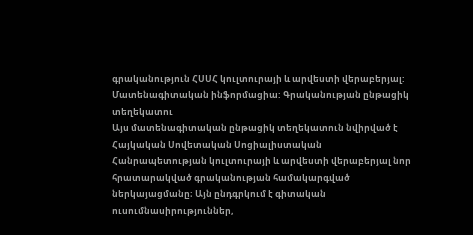գրականություն ՀՍՍՀ կուլտուրայի և արվեստի վերաբերյալ: Մատենագիտական ինֆորմացիա: Գրականության ընթացիկ տեղեկատու
Այս մատենագիտական ընթացիկ տեղեկատուն նվիրված է Հայկական Սովետական Սոցիալիստական Հանրապետության կուլտուրայի և արվեստի վերաբերյալ նոր հրատարակված գրականության համակարգված ներկայացմանը։ Այն ընդգրկում է գիտական ուսումնասիրություններ,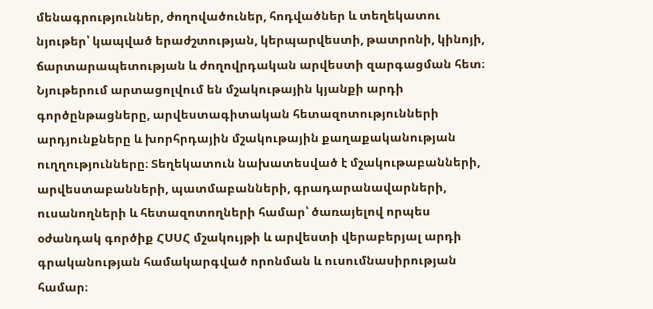մենագրություններ, ժողովածուներ, հոդվածներ և տեղեկատու նյութեր՝ կապված երաժշտության, կերպարվեստի, թատրոնի, կինոյի, ճարտարապետության և ժողովրդական արվեստի զարգացման հետ։ Նյութերում արտացոլվում են մշակութային կյանքի արդի գործընթացները, արվեստագիտական հետազոտությունների արդյունքները և խորհրդային մշակութային քաղաքականության ուղղությունները։ Տեղեկատուն նախատեսված է մշակութաբանների, արվեստաբանների, պատմաբանների, գրադարանավարների, ուսանողների և հետազոտողների համար՝ ծառայելով որպես օժանդակ գործիք ՀՍՍՀ մշակույթի և արվեստի վերաբերյալ արդի գրականության համակարգված որոնման և ուսումնասիրության համար։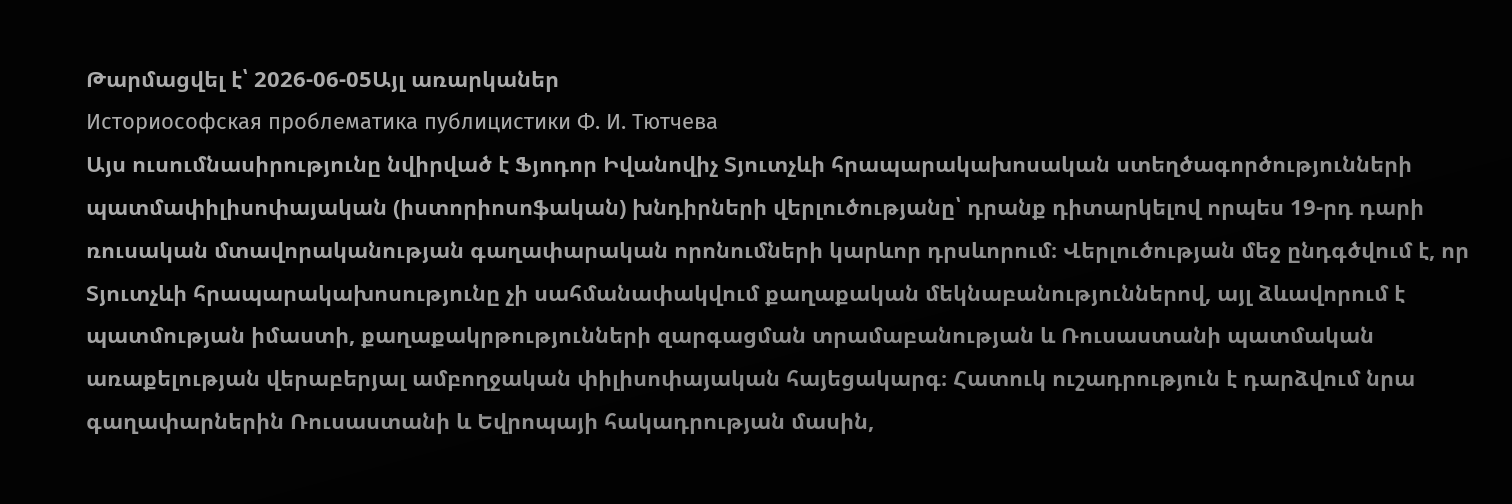Թարմացվել է՝ 2026-06-05Այլ առարկաներ
Историософская проблематика публицистики Ф. И. Тютчева
Այս ուսումնասիրությունը նվիրված է Ֆյոդոր Իվանովիչ Տյուտչևի հրապարակախոսական ստեղծագործությունների պատմափիլիսոփայական (իստորիոսոֆական) խնդիրների վերլուծությանը՝ դրանք դիտարկելով որպես 19-րդ դարի ռուսական մտավորականության գաղափարական որոնումների կարևոր դրսևորում։ Վերլուծության մեջ ընդգծվում է, որ Տյուտչևի հրապարակախոսությունը չի սահմանափակվում քաղաքական մեկնաբանություններով, այլ ձևավորում է պատմության իմաստի, քաղաքակրթությունների զարգացման տրամաբանության և Ռուսաստանի պատմական առաքելության վերաբերյալ ամբողջական փիլիսոփայական հայեցակարգ։ Հատուկ ուշադրություն է դարձվում նրա գաղափարներին Ռուսաստանի և Եվրոպայի հակադրության մասին,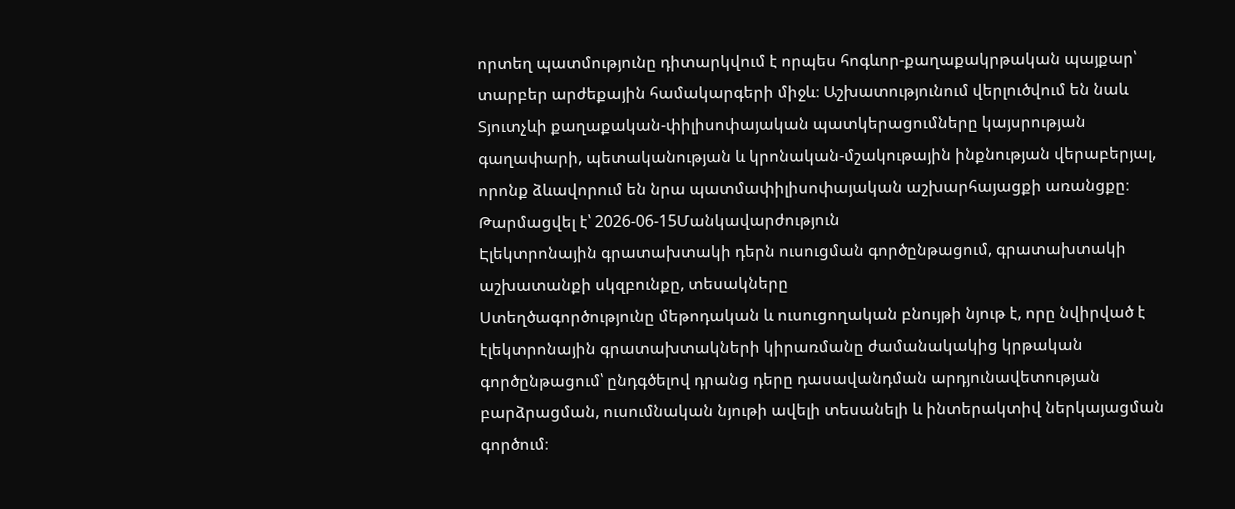որտեղ պատմությունը դիտարկվում է որպես հոգևոր-քաղաքակրթական պայքար՝ տարբեր արժեքային համակարգերի միջև։ Աշխատությունում վերլուծվում են նաև Տյուտչևի քաղաքական-փիլիսոփայական պատկերացումները կայսրության գաղափարի, պետականության և կրոնական-մշակութային ինքնության վերաբերյալ, որոնք ձևավորում են նրա պատմափիլիսոփայական աշխարհայացքի առանցքը։
Թարմացվել է՝ 2026-06-15Մանկավարժություն
Էլեկտրոնային գրատախտակի դերն ուսուցման գործընթացում, գրատախտակի աշխատանքի սկզբունքը, տեսակները
Ստեղծագործությունը մեթոդական և ուսուցողական բնույթի նյութ է, որը նվիրված է էլեկտրոնային գրատախտակների կիրառմանը ժամանակակից կրթական գործընթացում՝ ընդգծելով դրանց դերը դասավանդման արդյունավետության բարձրացման, ուսումնական նյութի ավելի տեսանելի և ինտերակտիվ ներկայացման գործում։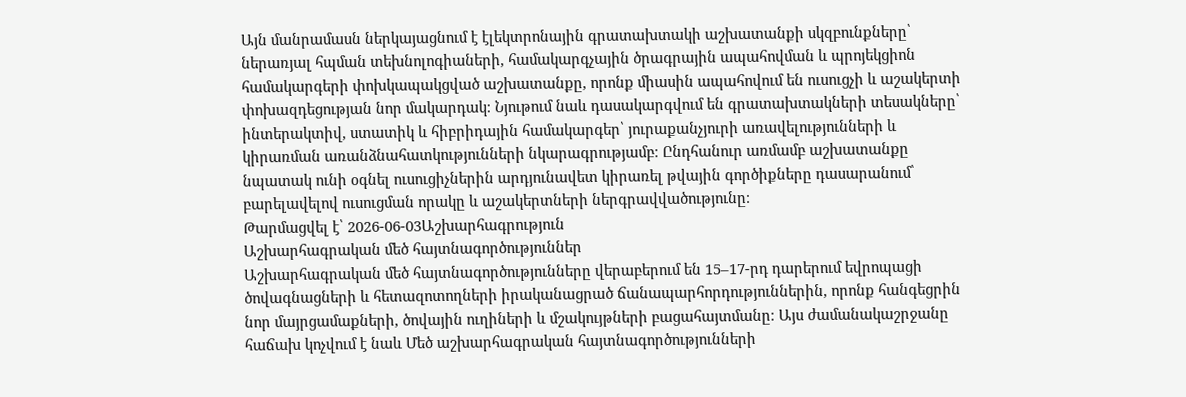Այն մանրամասն ներկայացնում է էլեկտրոնային գրատախտակի աշխատանքի սկզբունքները՝ ներառյալ հպման տեխնոլոգիաների, համակարգչային ծրագրային ապահովման և պրոյեկցիոն համակարգերի փոխկապակցված աշխատանքը, որոնք միասին ապահովում են ուսուցչի և աշակերտի փոխազդեցության նոր մակարդակ։ Նյութում նաև դասակարգվում են գրատախտակների տեսակները՝ ինտերակտիվ, ստատիկ և հիբրիդային համակարգեր՝ յուրաքանչյուրի առավելությունների և կիրառման առանձնահատկությունների նկարագրությամբ։ Ընդհանուր առմամբ աշխատանքը նպատակ ունի օգնել ուսուցիչներին արդյունավետ կիրառել թվային գործիքները դասարանում՝ բարելավելով ուսուցման որակը և աշակերտների ներգրավվածությունը։
Թարմացվել է՝ 2026-06-03Աշխարհագրություն
Աշխարհագրական մեծ հայտնագործություններ
Աշխարհագրական մեծ հայտնագործությունները վերաբերում են 15–17-րդ դարերում եվրոպացի ծովագնացների և հետազոտողների իրականացրած ճանապարհորդություններին, որոնք հանգեցրին նոր մայրցամաքների, ծովային ուղիների և մշակույթների բացահայտմանը։ Այս ժամանակաշրջանը հաճախ կոչվում է նաև Մեծ աշխարհագրական հայտնագործությունների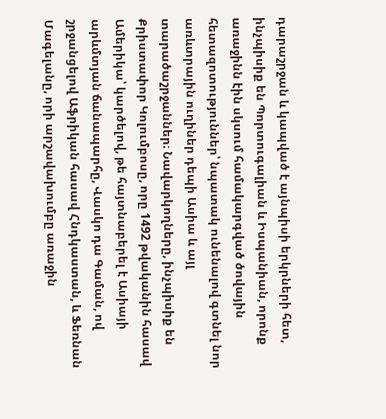դարաշրջան և կապված է այնպիսի երկրների հետ, ինչպիսիք են Պորտուգալիան և Իսպանիան, որոնք առաջինն էին սկսում համակարգված ծովային հետազոտություններ՝ նպատակ ունենալով գտնել նոր առևտրային ուղիներ դեպի Ասիա և այլ տարածաշրջաններ։ Նավարկողները, ինչպիսիք են Քրիստափոր Կոլումբոսը, որը 1492 թվականին հասավ Ամերիկա՝ կարծելով, թե հայտնաբերել է Ասիայի արևմտյան ճանապարհը, Վասկո դա Գաման, ով շրջանցելով Աֆրիկան հասավ Հնդկաստան, և Ֆեռնան Մագելանը, որի արշավախումբը առաջին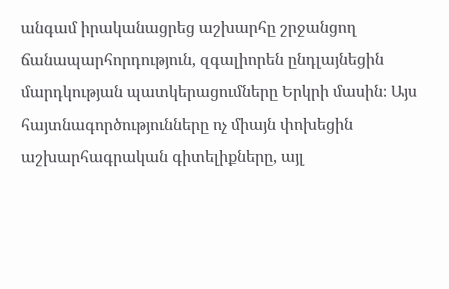անգամ իրականացրեց աշխարհը շրջանցող ճանապարհորդություն, զգալիորեն ընդլայնեցին մարդկության պատկերացումները Երկրի մասին։ Այս հայտնագործությունները ոչ միայն փոխեցին աշխարհագրական գիտելիքները, այլ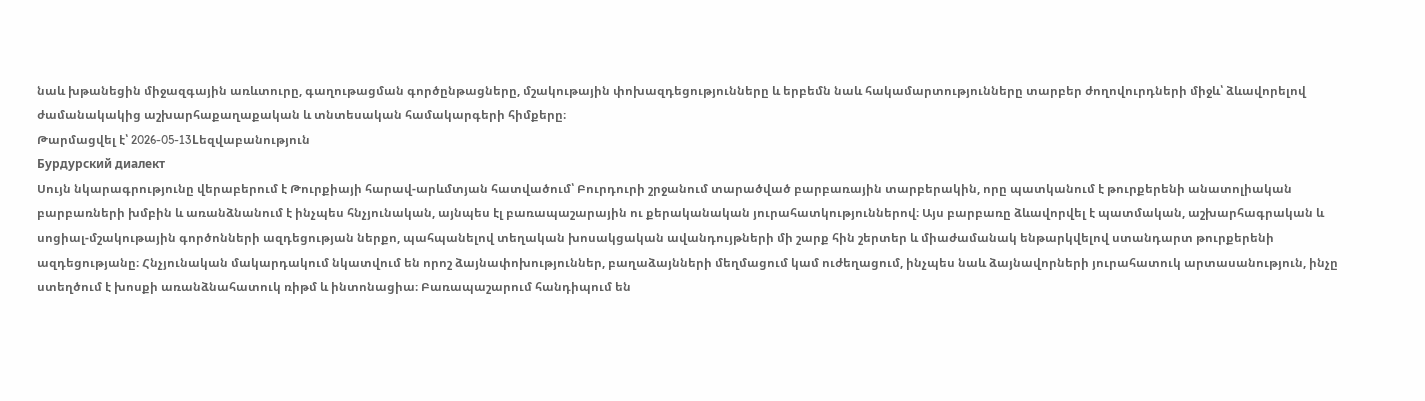նաև խթանեցին միջազգային առևտուրը, գաղութացման գործընթացները, մշակութային փոխազդեցությունները և երբեմն նաև հակամարտությունները տարբեր ժողովուրդների միջև՝ ձևավորելով ժամանակակից աշխարհաքաղաքական և տնտեսական համակարգերի հիմքերը։
Թարմացվել է՝ 2026-05-13Lեզվաբանություն
Бурдурский диалект
Սույն նկարագրությունը վերաբերում է Թուրքիայի հարավ-արևմտյան հատվածում՝ Բուրդուրի շրջանում տարածված բարբառային տարբերակին, որը պատկանում է թուրքերենի անատոլիական բարբառների խմբին և առանձնանում է ինչպես հնչյունական, այնպես էլ բառապաշարային ու քերականական յուրահատկություններով։ Այս բարբառը ձևավորվել է պատմական, աշխարհագրական և սոցիալ-մշակութային գործոնների ազդեցության ներքո, պահպանելով տեղական խոսակցական ավանդույթների մի շարք հին շերտեր և միաժամանակ ենթարկվելով ստանդարտ թուրքերենի ազդեցությանը։ Հնչյունական մակարդակում նկատվում են որոշ ձայնափոխություններ, բաղաձայնների մեղմացում կամ ուժեղացում, ինչպես նաև ձայնավորների յուրահատուկ արտասանություն, ինչը ստեղծում է խոսքի առանձնահատուկ ռիթմ և ինտոնացիա։ Բառապաշարում հանդիպում են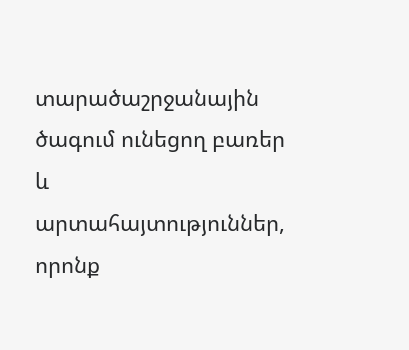տարածաշրջանային ծագում ունեցող բառեր և արտահայտություններ, որոնք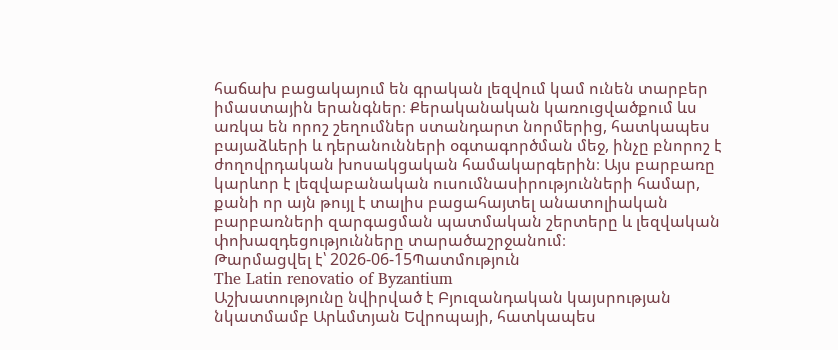հաճախ բացակայում են գրական լեզվում կամ ունեն տարբեր իմաստային երանգներ։ Քերականական կառուցվածքում ևս առկա են որոշ շեղումներ ստանդարտ նորմերից, հատկապես բայաձևերի և դերանունների օգտագործման մեջ, ինչը բնորոշ է ժողովրդական խոսակցական համակարգերին։ Այս բարբառը կարևոր է լեզվաբանական ուսումնասիրությունների համար, քանի որ այն թույլ է տալիս բացահայտել անատոլիական բարբառների զարգացման պատմական շերտերը և լեզվական փոխազդեցությունները տարածաշրջանում։
Թարմացվել է՝ 2026-06-15Պատմություն
The Latin renovatio of Byzantium
Աշխատությունը նվիրված է Բյուզանդական կայսրության նկատմամբ Արևմտյան Եվրոպայի, հատկապես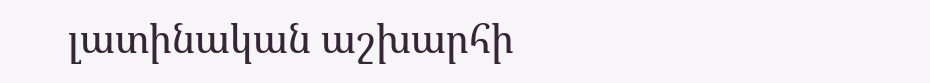լատինական աշխարհի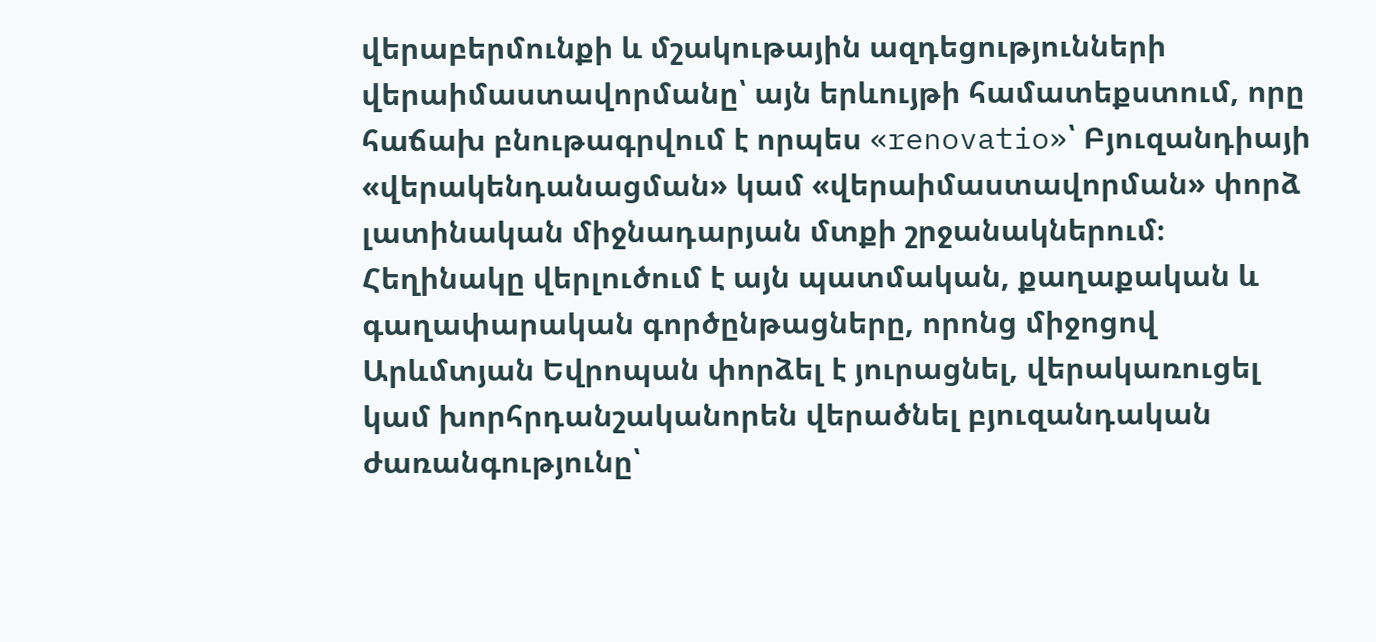վերաբերմունքի և մշակութային ազդեցությունների վերաիմաստավորմանը՝ այն երևույթի համատեքստում, որը հաճախ բնութագրվում է որպես «renovatio»՝ Բյուզանդիայի «վերակենդանացման» կամ «վերաիմաստավորման» փորձ լատինական միջնադարյան մտքի շրջանակներում։ Հեղինակը վերլուծում է այն պատմական, քաղաքական և գաղափարական գործընթացները, որոնց միջոցով Արևմտյան Եվրոպան փորձել է յուրացնել, վերակառուցել կամ խորհրդանշականորեն վերածնել բյուզանդական ժառանգությունը՝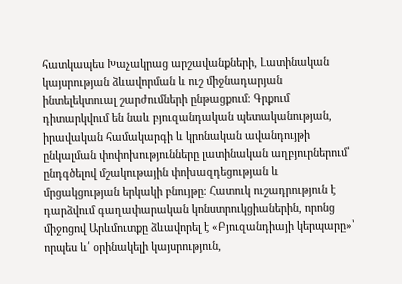հատկապես Խաչակրաց արշավանքների, Լատինական կայսրության ձևավորման և ուշ միջնադարյան ինտելեկտուալ շարժումների ընթացքում։ Գրքում դիտարկվում են նաև բյուզանդական պետականության, իրավական համակարգի և կրոնական ավանդույթի ընկալման փոփոխությունները լատինական աղբյուրներում՝ ընդգծելով մշակութային փոխազդեցության և մրցակցության երկակի բնույթը։ Հատուկ ուշադրություն է դարձվում գաղափարական կոնստրուկցիաներին, որոնց միջոցով Արևմուտքը ձևավորել է «Բյուզանդիայի կերպարը»՝ որպես և՛ օրինակելի կայսրություն,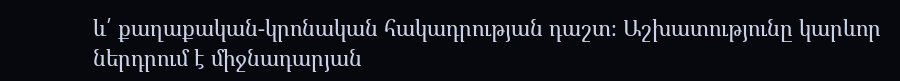և՛ քաղաքական-կրոնական հակադրության դաշտ։ Աշխատությունը կարևոր ներդրում է միջնադարյան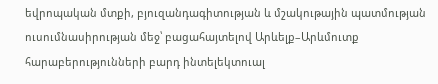եվրոպական մտքի, բյուզանդագիտության և մշակութային պատմության ուսումնասիրության մեջ՝ բացահայտելով Արևելք–Արևմուտք հարաբերությունների բարդ ինտելեկտուալ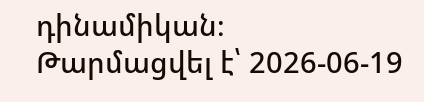դինամիկան։
Թարմացվել է՝ 2026-06-19